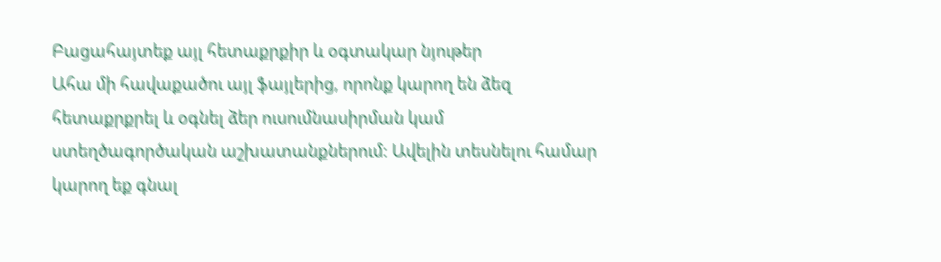Բացահայտեք այլ հետաքրքիր և օգտակար նյութեր
Ահա մի հավաքածու այլ ֆայլերից, որոնք կարող են ձեզ հետաքրքրել և օգնել ձեր ուսումնասիրման կամ ստեղծագործական աշխատանքներում: Ավելին տեսնելու համար կարող եք գնալ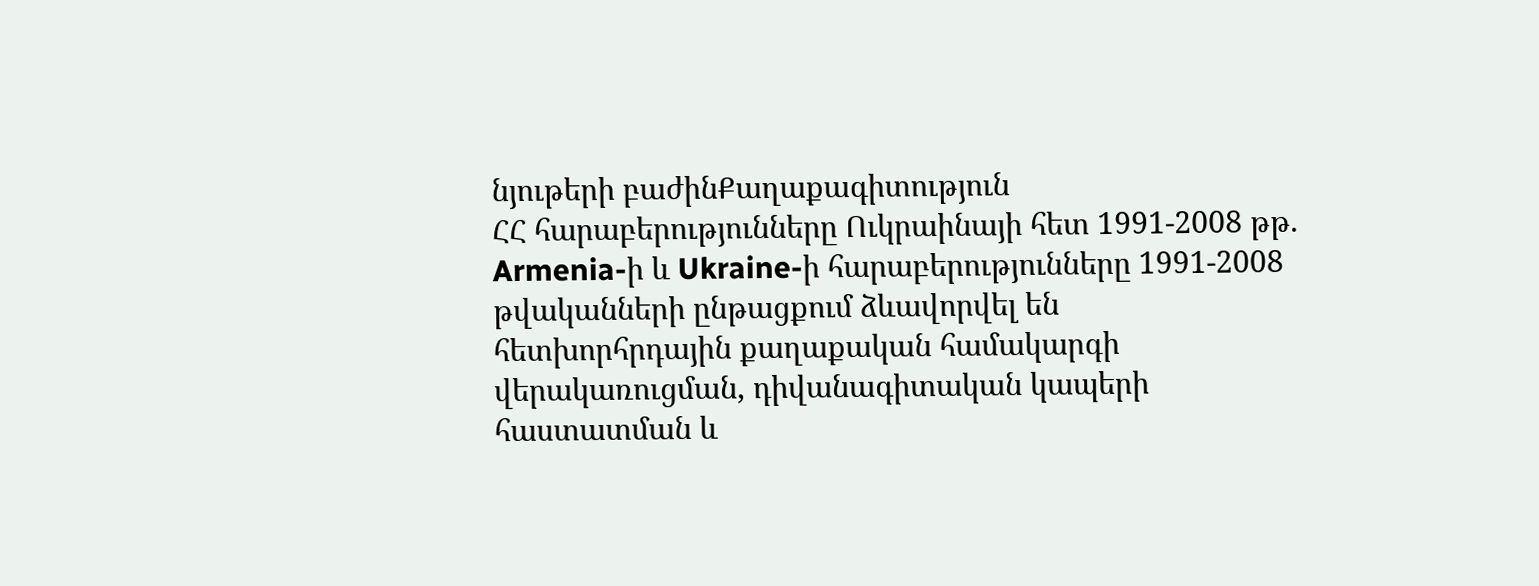նյութերի բաժինՔաղաքագիտություն
ՀՀ հարաբերությունները Ուկրաինայի հետ 1991-2008 թթ.
Armenia-ի և Ukraine-ի հարաբերությունները 1991-2008 թվականների ընթացքում ձևավորվել են հետխորհրդային քաղաքական համակարգի վերակառուցման, դիվանագիտական կապերի հաստատման և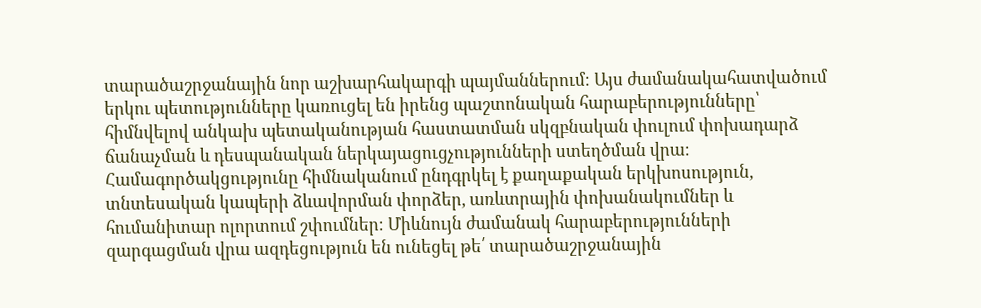տարածաշրջանային նոր աշխարհակարգի պայմաններում։ Այս ժամանակահատվածում երկու պետությունները կառուցել են իրենց պաշտոնական հարաբերությունները՝ հիմնվելով անկախ պետականության հաստատման սկզբնական փուլում փոխադարձ ճանաչման և դեսպանական ներկայացուցչությունների ստեղծման վրա։ Համագործակցությունը հիմնականում ընդգրկել է քաղաքական երկխոսություն, տնտեսական կապերի ձևավորման փորձեր, առևտրային փոխանակումներ և հումանիտար ոլորտում շփումներ։ Միևնույն ժամանակ հարաբերությունների զարգացման վրա ազդեցություն են ունեցել թե՛ տարածաշրջանային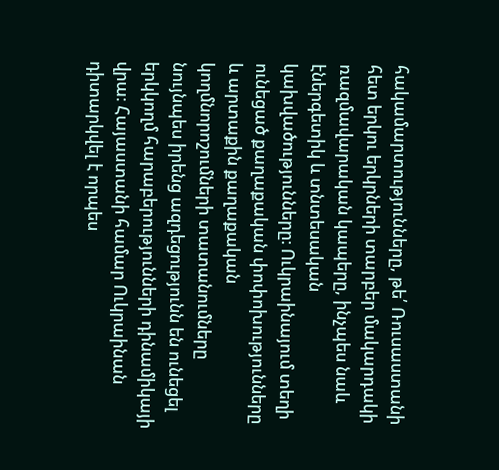հակամարտությունները, թե՛ Ռուսաստանի հետ երկու երկրների տարբեր մակարդակի ռազմավարական կապերը, ինչպես նաև էներգետիկ և տնտեսական կախվածությունները։ Ուկրաինայում տեղի ունեցած քաղաքական փոփոխությունները և արտաքին քաղաքական կողմնորոշումների տատանումները նույնպես իրենց ազդեցությունն են ունեցել երկկողմ հարաբերությունների դինամիկայի վրա։ Հայաստանի համար Ուկրաինան դիտարկվել է որպես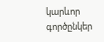կարևոր գործընկեր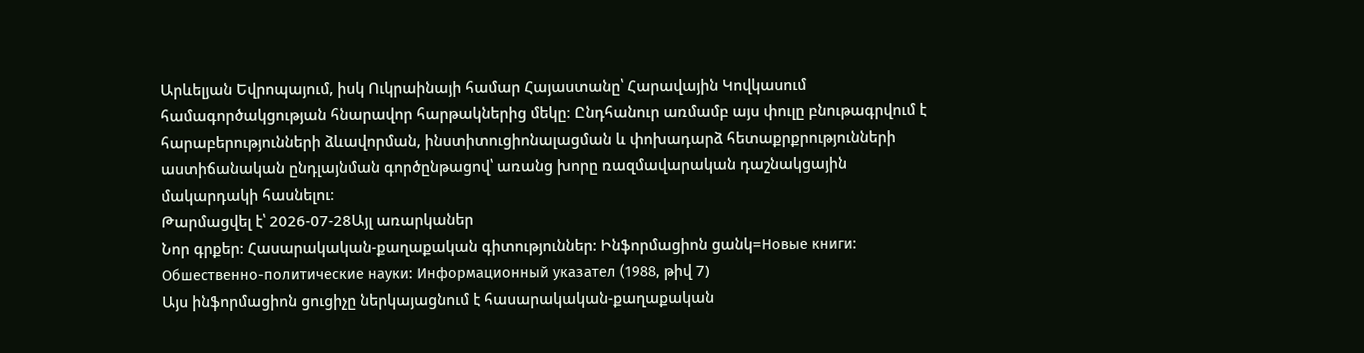Արևելյան Եվրոպայում, իսկ Ուկրաինայի համար Հայաստանը՝ Հարավային Կովկասում համագործակցության հնարավոր հարթակներից մեկը։ Ընդհանուր առմամբ այս փուլը բնութագրվում է հարաբերությունների ձևավորման, ինստիտուցիոնալացման և փոխադարձ հետաքրքրությունների աստիճանական ընդլայնման գործընթացով՝ առանց խորը ռազմավարական դաշնակցային մակարդակի հասնելու։
Թարմացվել է՝ 2026-07-28Այլ առարկաներ
Նոր գրքեր: Հասարակական-քաղաքական գիտություններ: Ինֆորմացիոն ցանկ=Новые книги: Обшественно-политические науки: Информационный указател (1988, թիվ 7)
Այս ինֆորմացիոն ցուցիչը ներկայացնում է հասարակական-քաղաքական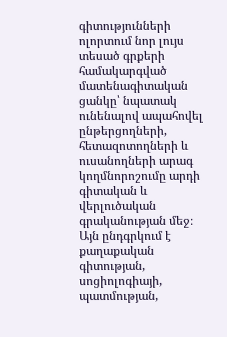գիտությունների ոլորտում նոր լույս տեսած գրքերի համակարգված մատենագիտական ցանկը՝ նպատակ ունենալով ապահովել ընթերցողների, հետազոտողների և ուսանողների արագ կողմնորոշումը արդի գիտական և վերլուծական գրականության մեջ։ Այն ընդգրկում է քաղաքական գիտության, սոցիոլոգիայի, պատմության,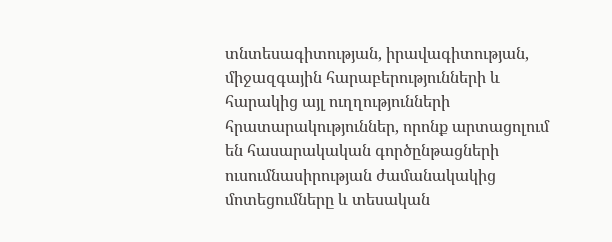տնտեսագիտության, իրավագիտության, միջազգային հարաբերությունների և հարակից այլ ուղղությունների հրատարակություններ, որոնք արտացոլում են հասարակական գործընթացների ուսումնասիրության ժամանակակից մոտեցումները և տեսական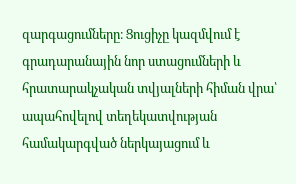զարգացումները։ Ցուցիչը կազմվում է գրադարանային նոր ստացումների և հրատարակչական տվյալների հիման վրա՝ ապահովելով տեղեկատվության համակարգված ներկայացում և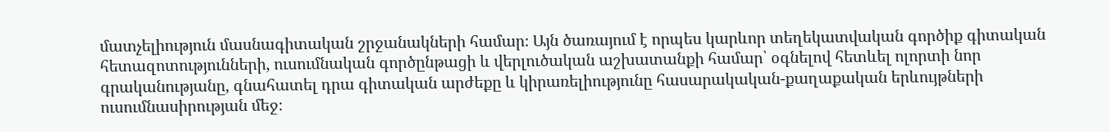մատչելիություն մասնագիտական շրջանակների համար։ Այն ծառայում է որպես կարևոր տեղեկատվական գործիք գիտական հետազոտությունների, ուսումնական գործընթացի և վերլուծական աշխատանքի համար՝ օգնելով հետևել ոլորտի նոր գրականությանը, գնահատել դրա գիտական արժեքը և կիրառելիությունը հասարակական-քաղաքական երևույթների ուսումնասիրության մեջ։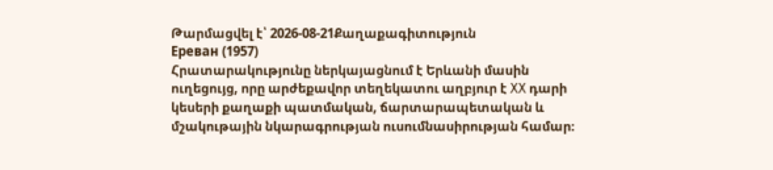Թարմացվել է՝ 2026-08-21Քաղաքագիտություն
Ереван (1957)
Հրատարակությունը ներկայացնում է Երևանի մասին ուղեցույց, որը արժեքավոր տեղեկատու աղբյուր է XX դարի կեսերի քաղաքի պատմական, ճարտարապետական և մշակութային նկարագրության ուսումնասիրության համար։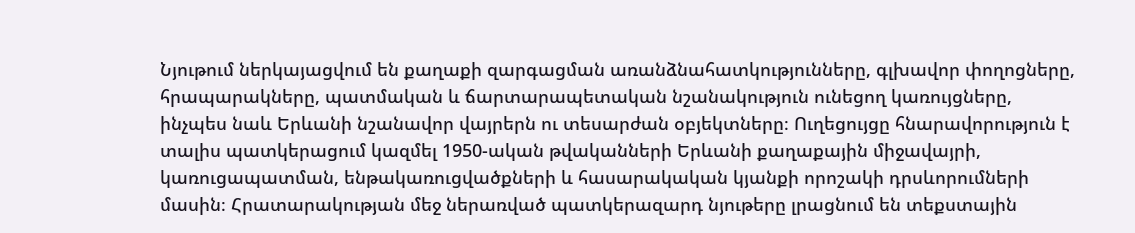Նյութում ներկայացվում են քաղաքի զարգացման առանձնահատկությունները, գլխավոր փողոցները, հրապարակները, պատմական և ճարտարապետական նշանակություն ունեցող կառույցները, ինչպես նաև Երևանի նշանավոր վայրերն ու տեսարժան օբյեկտները։ Ուղեցույցը հնարավորություն է տալիս պատկերացում կազմել 1950-ական թվականների Երևանի քաղաքային միջավայրի, կառուցապատման, ենթակառուցվածքների և հասարակական կյանքի որոշակի դրսևորումների մասին։ Հրատարակության մեջ ներառված պատկերազարդ նյութերը լրացնում են տեքստային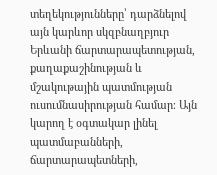տեղեկությունները՝ դարձնելով այն կարևոր սկզբնաղբյուր Երևանի ճարտարապետության, քաղաքաշինության և մշակութային պատմության ուսումնասիրության համար։ Այն կարող է օգտակար լինել պատմաբանների, ճարտարապետների,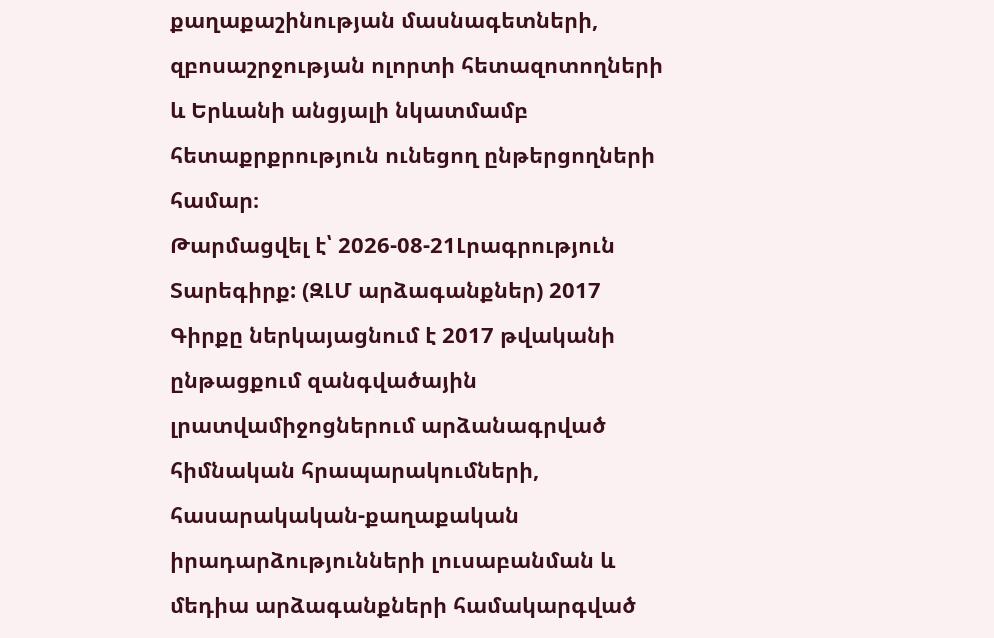քաղաքաշինության մասնագետների, զբոսաշրջության ոլորտի հետազոտողների և Երևանի անցյալի նկատմամբ հետաքրքրություն ունեցող ընթերցողների համար։
Թարմացվել է՝ 2026-08-21Լրագրություն
Տարեգիրք: (ԶԼՄ արձագանքներ) 2017
Գիրքը ներկայացնում է 2017 թվականի ընթացքում զանգվածային լրատվամիջոցներում արձանագրված հիմնական հրապարակումների, հասարակական-քաղաքական իրադարձությունների լուսաբանման և մեդիա արձագանքների համակարգված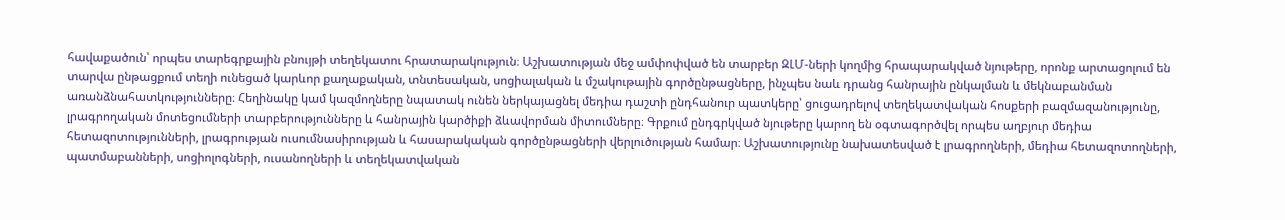հավաքածուն՝ որպես տարեգրքային բնույթի տեղեկատու հրատարակություն։ Աշխատության մեջ ամփոփված են տարբեր ԶԼՄ-ների կողմից հրապարակված նյութերը, որոնք արտացոլում են տարվա ընթացքում տեղի ունեցած կարևոր քաղաքական, տնտեսական, սոցիալական և մշակութային գործընթացները, ինչպես նաև դրանց հանրային ընկալման և մեկնաբանման առանձնահատկությունները։ Հեղինակը կամ կազմողները նպատակ ունեն ներկայացնել մեդիա դաշտի ընդհանուր պատկերը՝ ցուցադրելով տեղեկատվական հոսքերի բազմազանությունը, լրագրողական մոտեցումների տարբերությունները և հանրային կարծիքի ձևավորման միտումները։ Գրքում ընդգրկված նյութերը կարող են օգտագործվել որպես աղբյուր մեդիա հետազոտությունների, լրագրության ուսումնասիրության և հասարակական գործընթացների վերլուծության համար։ Աշխատությունը նախատեսված է լրագրողների, մեդիա հետազոտողների, պատմաբանների, սոցիոլոգների, ուսանողների և տեղեկատվական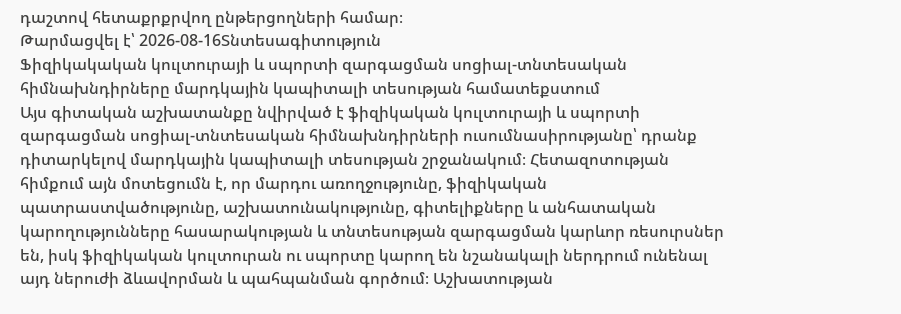դաշտով հետաքրքրվող ընթերցողների համար։
Թարմացվել է՝ 2026-08-16Տնտեսագիտություն
Ֆիզիկակական կուլտուրայի և սպորտի զարգացման սոցիալ-տնտեսական հիմնախնդիրները մարդկային կապիտալի տեսության համատեքստում
Այս գիտական աշխատանքը նվիրված է ֆիզիկական կուլտուրայի և սպորտի զարգացման սոցիալ-տնտեսական հիմնախնդիրների ուսումնասիրությանը՝ դրանք դիտարկելով մարդկային կապիտալի տեսության շրջանակում։ Հետազոտության հիմքում այն մոտեցումն է, որ մարդու առողջությունը, ֆիզիկական պատրաստվածությունը, աշխատունակությունը, գիտելիքները և անհատական կարողությունները հասարակության և տնտեսության զարգացման կարևոր ռեսուրսներ են, իսկ ֆիզիկական կուլտուրան ու սպորտը կարող են նշանակալի ներդրում ունենալ այդ ներուժի ձևավորման և պահպանման գործում։ Աշխատության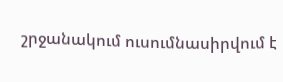շրջանակում ուսումնասիրվում է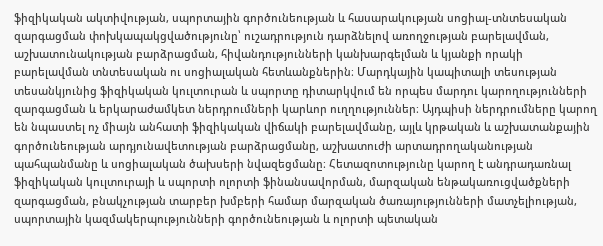ֆիզիկական ակտիվության, սպորտային գործունեության և հասարակության սոցիալ-տնտեսական զարգացման փոխկապակցվածությունը՝ ուշադրություն դարձնելով առողջության բարելավման, աշխատունակության բարձրացման, հիվանդությունների կանխարգելման և կյանքի որակի բարելավման տնտեսական ու սոցիալական հետևանքներին։ Մարդկային կապիտալի տեսության տեսանկյունից ֆիզիկական կուլտուրան և սպորտը դիտարկվում են որպես մարդու կարողությունների զարգացման և երկարաժամկետ ներդրումների կարևոր ուղղություններ։ Այդպիսի ներդրումները կարող են նպաստել ոչ միայն անհատի ֆիզիկական վիճակի բարելավմանը, այլև կրթական և աշխատանքային գործունեության արդյունավետության բարձրացմանը, աշխատուժի արտադրողականության պահպանմանը և սոցիալական ծախսերի նվազեցմանը։ Հետազոտությունը կարող է անդրադառնալ ֆիզիկական կուլտուրայի և սպորտի ոլորտի ֆինանսավորման, մարզական ենթակառուցվածքների զարգացման, բնակչության տարբեր խմբերի համար մարզական ծառայությունների մատչելիության, սպորտային կազմակերպությունների գործունեության և ոլորտի պետական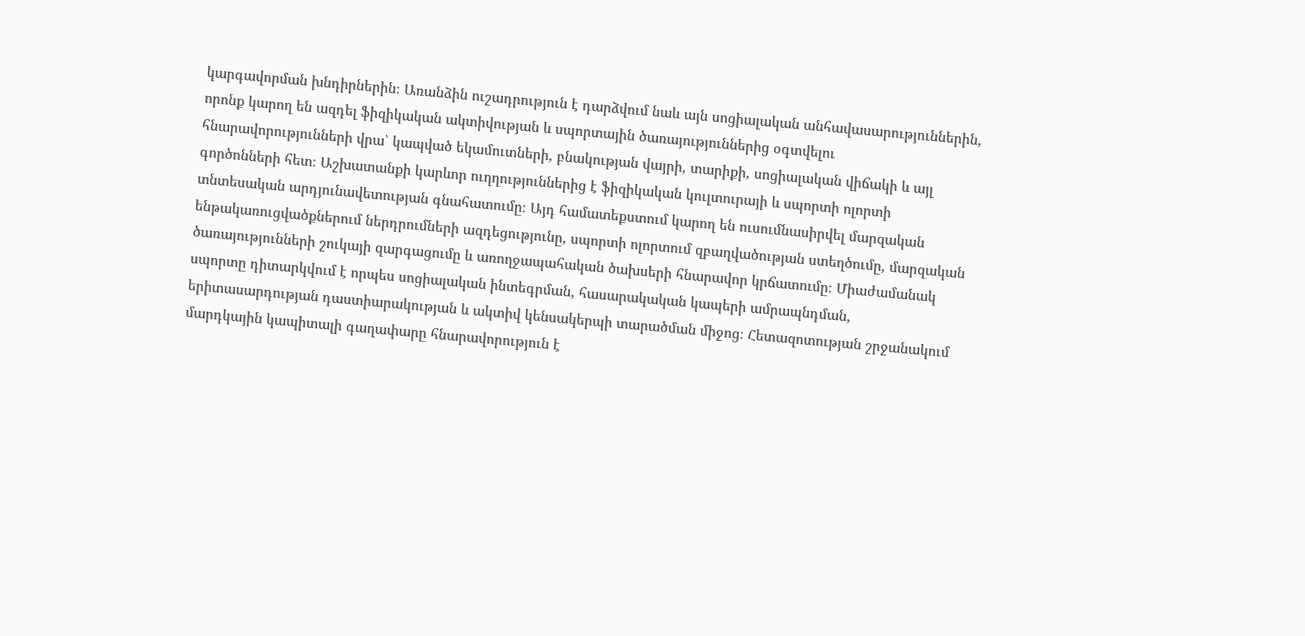կարգավորման խնդիրներին։ Առանձին ուշադրություն է դարձվում նաև այն սոցիալական անհավասարություններին, որոնք կարող են ազդել ֆիզիկական ակտիվության և սպորտային ծառայություններից օգտվելու հնարավորությունների վրա՝ կապված եկամուտների, բնակության վայրի, տարիքի, սոցիալական վիճակի և այլ գործոնների հետ։ Աշխատանքի կարևոր ուղղություններից է ֆիզիկական կուլտուրայի և սպորտի ոլորտի տնտեսական արդյունավետության գնահատումը։ Այդ համատեքստում կարող են ուսումնասիրվել մարզական ենթակառուցվածքներում ներդրումների ազդեցությունը, սպորտի ոլորտում զբաղվածության ստեղծումը, մարզական ծառայությունների շուկայի զարգացումը և առողջապահական ծախսերի հնարավոր կրճատումը։ Միաժամանակ սպորտը դիտարկվում է որպես սոցիալական ինտեգրման, հասարակական կապերի ամրապնդման, երիտասարդության դաստիարակության և ակտիվ կենսակերպի տարածման միջոց։ Հետազոտության շրջանակում մարդկային կապիտալի գաղափարը հնարավորություն է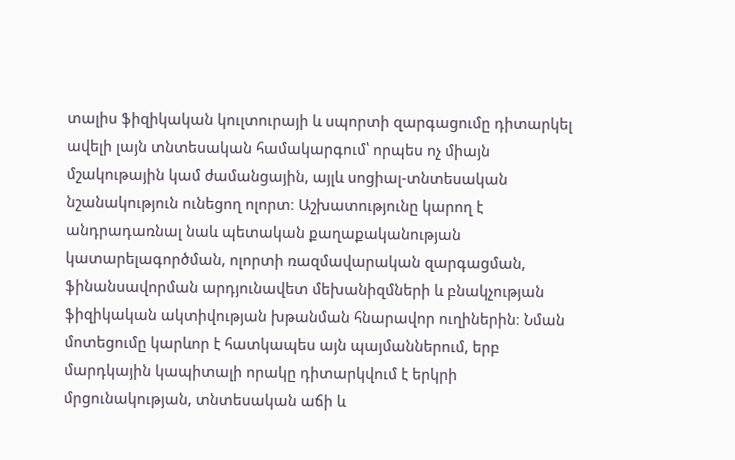տալիս ֆիզիկական կուլտուրայի և սպորտի զարգացումը դիտարկել ավելի լայն տնտեսական համակարգում՝ որպես ոչ միայն մշակութային կամ ժամանցային, այլև սոցիալ-տնտեսական նշանակություն ունեցող ոլորտ։ Աշխատությունը կարող է անդրադառնալ նաև պետական քաղաքականության կատարելագործման, ոլորտի ռազմավարական զարգացման, ֆինանսավորման արդյունավետ մեխանիզմների և բնակչության ֆիզիկական ակտիվության խթանման հնարավոր ուղիներին։ Նման մոտեցումը կարևոր է հատկապես այն պայմաններում, երբ մարդկային կապիտալի որակը դիտարկվում է երկրի մրցունակության, տնտեսական աճի և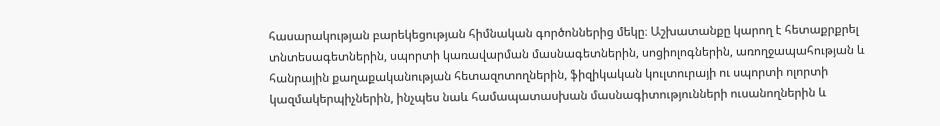հասարակության բարեկեցության հիմնական գործոններից մեկը։ Աշխատանքը կարող է հետաքրքրել տնտեսագետներին, սպորտի կառավարման մասնագետներին, սոցիոլոգներին, առողջապահության և հանրային քաղաքականության հետազոտողներին, ֆիզիկական կուլտուրայի ու սպորտի ոլորտի կազմակերպիչներին, ինչպես նաև համապատասխան մասնագիտությունների ուսանողներին և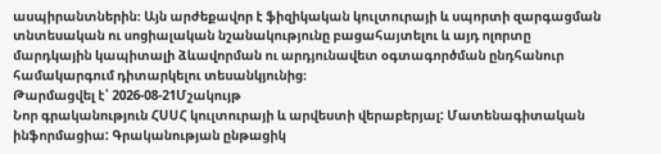ասպիրանտներին։ Այն արժեքավոր է ֆիզիկական կուլտուրայի և սպորտի զարգացման տնտեսական ու սոցիալական նշանակությունը բացահայտելու և այդ ոլորտը մարդկային կապիտալի ձևավորման ու արդյունավետ օգտագործման ընդհանուր համակարգում դիտարկելու տեսանկյունից։
Թարմացվել է՝ 2026-08-21Մշակույթ
Նոր գրականություն ՀՍՍՀ կուլտուրայի և արվեստի վերաբերյալ: Մատենագիտական ինֆորմացիա: Գրականության ընթացիկ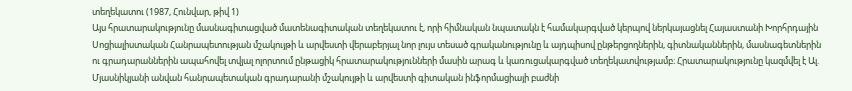տեղեկատու (1987, Հունվար, թիվ 1)
Այս հրատարակությունը մասնագիտացված մատենագիտական տեղեկատու է, որի հիմնական նպատակն է համակարգված կերպով ներկայացնել Հայաստանի Խորհրդային Սոցիալիստական Հանրապետության մշակույթի և արվեստի վերաբերյալ նոր լույս տեսած գրականությունը և այդպիսով ընթերցողներին, գիտնականներին, մասնագետներին ու գրադարաններին ապահովել տվյալ ոլորտում ընթացիկ հրատարակությունների մասին արագ և կառուցակարգված տեղեկատվությամբ։ Հրատարակությունը կազմվել է Ալ. Մյասնիկյանի անվան հանրապետական գրադարանի մշակույթի և արվեստի գիտական ինֆորմացիայի բաժնի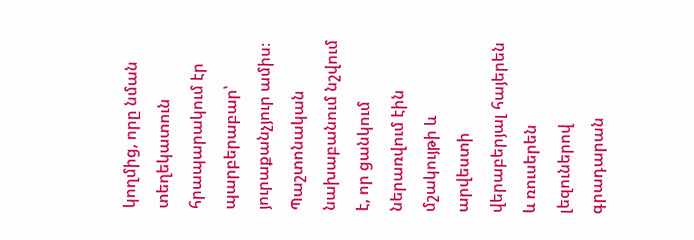կողմից, որը նման տեղեկատուն հրապարակում էր պարբերաբար՝ յուրաքանչյուր ամիս։ Պաշտոնական նախաբանում նշվում է, որ ցանկում ներառվում էին մշակույթի և արվեստի վերաբերյալ հայերեն և ռուսերեն լեզուներով գրադարան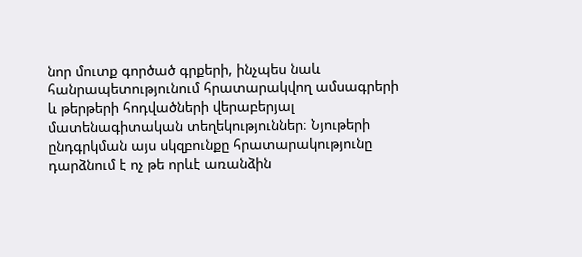նոր մուտք գործած գրքերի, ինչպես նաև հանրապետությունում հրատարակվող ամսագրերի և թերթերի հոդվածների վերաբերյալ մատենագիտական տեղեկություններ։ Նյութերի ընդգրկման այս սկզբունքը հրատարակությունը դարձնում է ոչ թե որևէ առանձին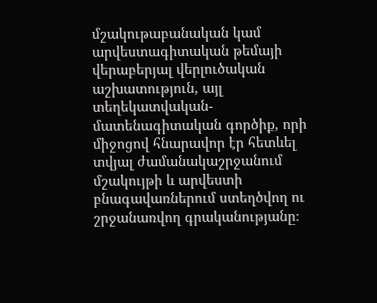մշակութաբանական կամ արվեստագիտական թեմայի վերաբերյալ վերլուծական աշխատություն, այլ տեղեկատվական-մատենագիտական գործիք, որի միջոցով հնարավոր էր հետևել տվյալ ժամանակաշրջանում մշակույթի և արվեստի բնագավառներում ստեղծվող ու շրջանառվող գրականությանը։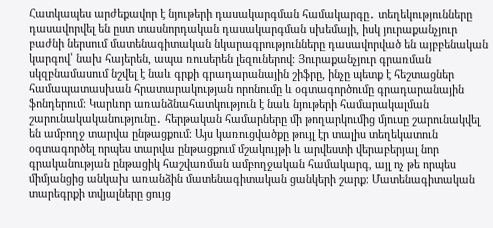Հատկապես արժեքավոր է նյութերի դասակարգման համակարգը․ տեղեկությունները դասավորվել են ըստ տասնորդական դասակարգման սխեմայի, իսկ յուրաքանչյուր բաժնի ներսում մատենագիտական նկարագրությունները դասավորված են այբբենական կարգով՝ նախ հայերեն, ապա ռուսերեն լեզուներով։ Յուրաքանչյուր գրառման սկզբնամասում նշվել է նաև գրքի գրադարանային շիֆրը, ինչը պետք է հեշտացներ համապատասխան հրատարակության որոնումը և օգտագործումը գրադարանային ֆոնդերում։ Կարևոր առանձնահատկություն է նաև նյութերի համարակալման շարունակականությունը․ հերթական համարները մի թողարկումից մյուսը շարունակվել են ամբողջ տարվա ընթացքում։ Այս կառուցվածքը թույլ էր տալիս տեղեկատուն օգտագործել որպես տարվա ընթացքում մշակույթի և արվեստի վերաբերյալ նոր գրականության ընթացիկ հաշվառման ամբողջական համակարգ, այլ ոչ թե որպես միմյանցից անկախ առանձին մատենագիտական ցանկերի շարք։ Մատենագիտական տարեգրքի տվյալները ցույց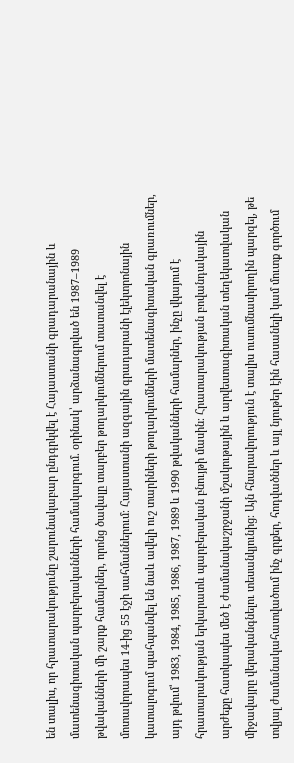են տալիս, որ հրատարակությունը շարունակաբար ընդգրկվել է Հայաստանի գրադարանային և մատենագիտական պարբերականների համակարգում․ օրինակ՝ արձանագրված են 1987–1989 թվականների մի շարք համարներ, որոնց ծավալը տարբեր թողարկումներում տատանվել է մոտավորապես 14-ից 55 էջի սահմաններում։ Հայաստանի ազգային գրադարանի էլեկտրոնային կատալոգում պահպանվել են նաև ավելի ուշ տարիների թողարկումների մատենագիտական գրառումներ, այդ թվում՝ 1983, 1984, 1985, 1986, 1987, 1989 և 1990 թվականների համարներ, ինչը վկայում է հրատարակության երկարատև պարբերական բնույթի մասին։ Հրատարակության բովանդակային արժեքը հատկապես մեծ է ժամանակաշրջանի մշակութային և արվեստագիտական տեղեկատվական միջավայրը վերականգնելու տեսանկյունից։ Այն հնարավորություն է տալիս ուսումնասիրողին պարզել, թե տվյալ ժամանակահատվածում ինչ գրքեր, հոդվածներ և այլ նյութեր էին հասանելի կամ մուտք գործում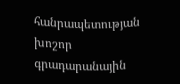հանրապետության խոշոր գրադարանային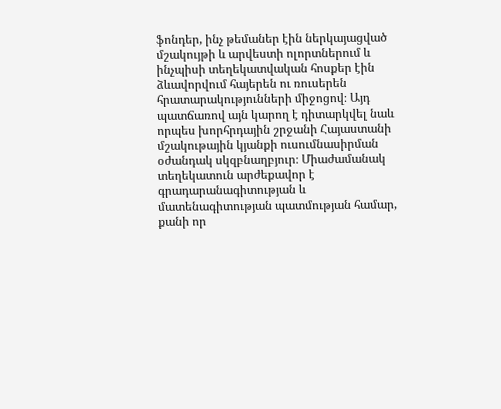ֆոնդեր, ինչ թեմաներ էին ներկայացված մշակույթի և արվեստի ոլորտներում և ինչպիսի տեղեկատվական հոսքեր էին ձևավորվում հայերեն ու ռուսերեն հրատարակությունների միջոցով։ Այդ պատճառով այն կարող է դիտարկվել նաև որպես խորհրդային շրջանի Հայաստանի մշակութային կյանքի ուսումնասիրման օժանդակ սկզբնաղբյուր։ Միաժամանակ տեղեկատուն արժեքավոր է գրադարանագիտության և մատենագիտության պատմության համար, քանի որ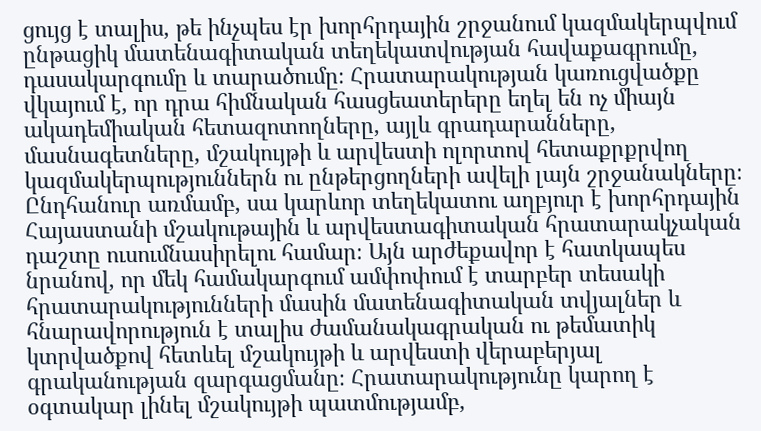ցույց է տալիս, թե ինչպես էր խորհրդային շրջանում կազմակերպվում ընթացիկ մատենագիտական տեղեկատվության հավաքագրումը, դասակարգումը և տարածումը։ Հրատարակության կառուցվածքը վկայում է, որ դրա հիմնական հասցեատերերը եղել են ոչ միայն ակադեմիական հետազոտողները, այլև գրադարանները, մասնագետները, մշակույթի և արվեստի ոլորտով հետաքրքրվող կազմակերպություններն ու ընթերցողների ավելի լայն շրջանակները։ Ընդհանուր առմամբ, սա կարևոր տեղեկատու աղբյուր է խորհրդային Հայաստանի մշակութային և արվեստագիտական հրատարակչական դաշտը ուսումնասիրելու համար։ Այն արժեքավոր է հատկապես նրանով, որ մեկ համակարգում ամփոփում է տարբեր տեսակի հրատարակությունների մասին մատենագիտական տվյալներ և հնարավորություն է տալիս ժամանակագրական ու թեմատիկ կտրվածքով հետևել մշակույթի և արվեստի վերաբերյալ գրականության զարգացմանը։ Հրատարակությունը կարող է օգտակար լինել մշակույթի պատմությամբ,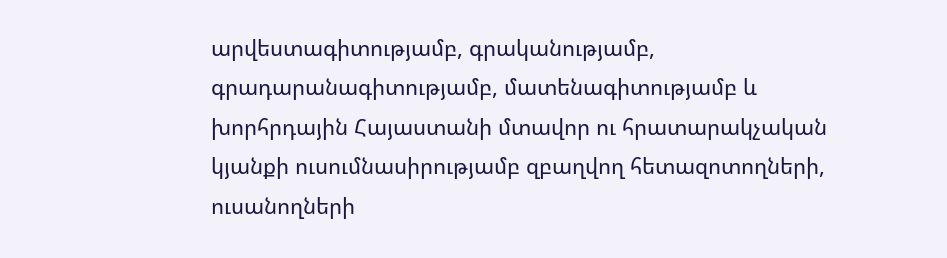արվեստագիտությամբ, գրականությամբ, գրադարանագիտությամբ, մատենագիտությամբ և խորհրդային Հայաստանի մտավոր ու հրատարակչական կյանքի ուսումնասիրությամբ զբաղվող հետազոտողների, ուսանողների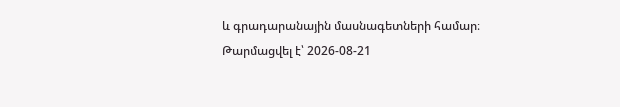և գրադարանային մասնագետների համար։
Թարմացվել է՝ 2026-08-21